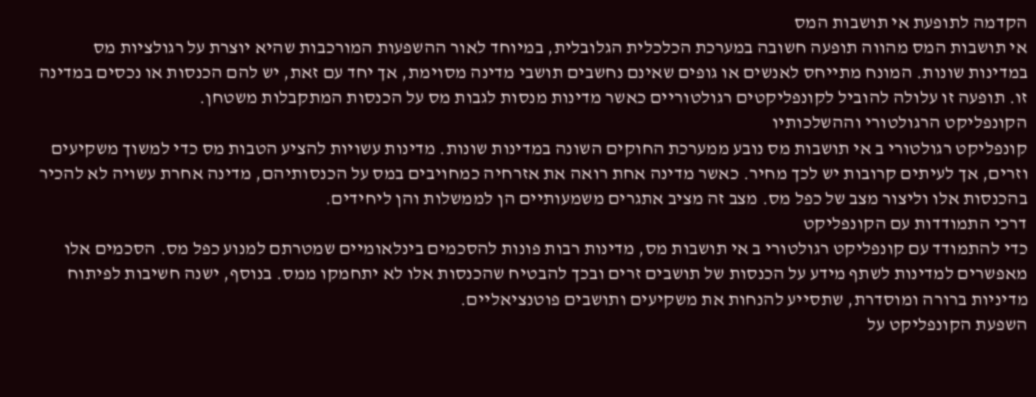הקדמה לתופעת אי תושבות המס
אי תושבות המס מהווה תופעה חשובה במערכת הכלכלית הגלובלית, במיוחד לאור ההשפעות המורכבות שהיא יוצרת על רגולציות מס במדינות שונות. המונח מתייחס לאנשים או גופים שאינם נחשבים תושבי מדינה מסוימת, אך יחד עם זאת, יש להם הכנסות או נכסים במדינה זו. תופעה זו עלולה להוביל לקונפליקטים רגולטוריים כאשר מדינות מנסות לגבות מס על הכנסות המתקבלות משטחן.
הקונפליקט הרגולטורי וההשלכותיו
קונפליקט רגולטורי ב אי תושבות מס נובע ממערכת החוקים השונה במדינות שונות. מדינות עשויות להציע הטבות מס כדי למשוך משקיעים וזרים, אך לעיתים קרובות יש לכך מחיר. כאשר מדינה אחת רואה את אזרחיה כמחויבים במס על הכנסותיהם, מדינה אחרת עשויה לא להכיר בהכנסות אלו וליצור מצב של כפל מס. מצב זה מציב אתגרים משמעותיים הן לממשלות והן ליחידים.
דרכי התמודדות עם הקונפליקט
כדי להתמודד עם קונפליקט רגולטורי ב אי תושבות מס, מדינות רבות פונות להסכמים בינלאומיים שמטרתם למנוע כפל מס. הסכמים אלו מאפשרים למדינות לשתף מידע על הכנסות של תושבים זרים ובכך להבטיח שהכנסות אלו לא יתחמקו ממס. בנוסף, ישנה חשיבות לפיתוח מדיניות ברורה ומוסדרת, שתסייע להנחות את משקיעים ותושבים פוטנציאליים.
השפעת הקונפליקט על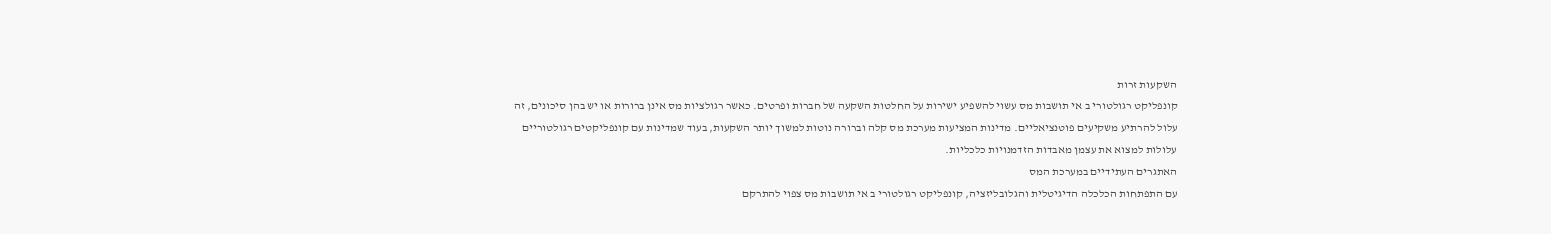השקעות זרות
קונפליקט רגולטורי ב אי תושבות מס עשוי להשפיע ישירות על החלטות השקעה של חברות ופרטים. כאשר רגולציות מס אינן ברורות או יש בהן סיכונים, זה עלול להרתיע משקיעים פוטנציאליים. מדינות המציעות מערכת מס קלה וברורה נוטות למשוך יותר השקעות, בעוד שמדינות עם קונפליקטים רגולטוריים עלולות למצוא את עצמן מאבדות הזדמנויות כלכליות.
האתגרים העתידיים במערכת המס
עם התפתחות הכלכלה הדיגיטלית והגלובליזציה, קונפליקט רגולטורי ב אי תושבות מס צפוי להתרקם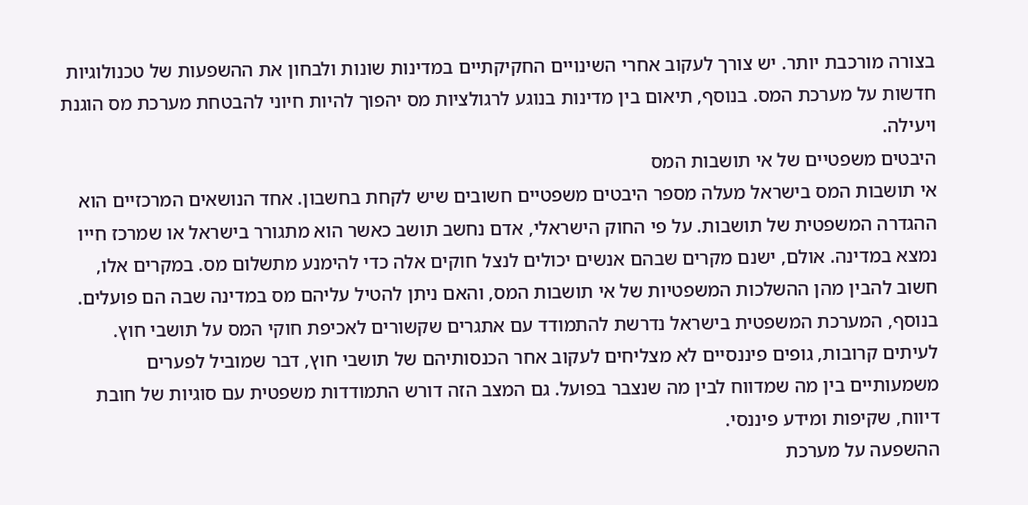בצורה מורכבת יותר. יש צורך לעקוב אחרי השינויים החקיקתיים במדינות שונות ולבחון את ההשפעות של טכנולוגיות חדשות על מערכת המס. בנוסף, תיאום בין מדינות בנוגע לרגולציות מס יהפוך להיות חיוני להבטחת מערכת מס הוגנת ויעילה.
היבטים משפטיים של אי תושבות המס
אי תושבות המס בישראל מעלה מספר היבטים משפטיים חשובים שיש לקחת בחשבון. אחד הנושאים המרכזיים הוא ההגדרה המשפטית של תושבות. על פי החוק הישראלי, אדם נחשב תושב כאשר הוא מתגורר בישראל או שמרכז חייו נמצא במדינה. אולם, ישנם מקרים שבהם אנשים יכולים לנצל חוקים אלה כדי להימנע מתשלום מס. במקרים אלו, חשוב להבין מהן ההשלכות המשפטיות של אי תושבות המס, והאם ניתן להטיל עליהם מס במדינה שבה הם פועלים.
בנוסף, המערכת המשפטית בישראל נדרשת להתמודד עם אתגרים שקשורים לאכיפת חוקי המס על תושבי חוץ. לעיתים קרובות, גופים פיננסיים לא מצליחים לעקוב אחר הכנסותיהם של תושבי חוץ, דבר שמוביל לפערים משמעותיים בין מה שמדווח לבין מה שנצבר בפועל. גם המצב הזה דורש התמודדות משפטית עם סוגיות של חובת דיווח, שקיפות ומידע פיננסי.
ההשפעה על מערכת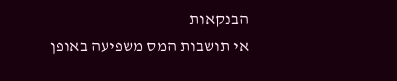הבנקאות
אי תושבות המס משפיעה באופן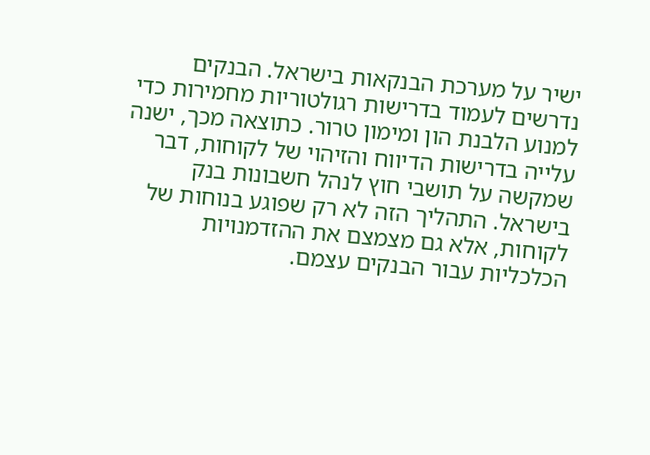ישיר על מערכת הבנקאות בישראל. הבנקים נדרשים לעמוד בדרישות רגולטוריות מחמירות כדי למנוע הלבנת הון ומימון טרור. כתוצאה מכך, ישנה עלייה בדרישות הדיווח והזיהוי של לקוחות, דבר שמקשה על תושבי חוץ לנהל חשבונות בנק בישראל. התהליך הזה לא רק שפוגע בנוחות של לקוחות, אלא גם מצמצם את ההזדמנויות הכלכליות עבור הבנקים עצמם.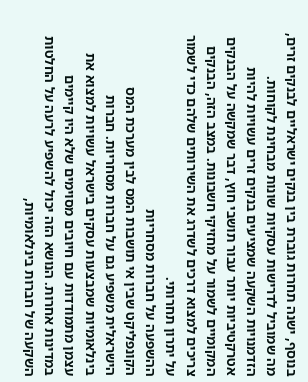בנוסף, ישנה תחרות גוברת בין בנקים ישראליים לבנקים זרים, מה שמוביל לדרישות עסקיות שונות מבחינת לקוחות. הזדמנויות השקעה שמציעים בנקים זרים עשויות להיות אטרקטיביות יותר עבור תושבי חוץ, דבר שמקשה על הבנקים המקומיים לשמור על מחזיקי חשבונות. במצב הזה, הבנקים צריכים למצוא דרכים לשדרג את השירותים שלהם כדי לשמור על יתרון תחרותי.
ההשפעה על חברות מסחריות
הקונפליקט שבין אי תושבות המס לבין מערכת המס הישראלית משפיע גם על חברות מסחריות. חברות בינלאומיות שמבצעות עסקים בישראל עשויות למצוא את עצמן מתמודדות עם חיובים מסוימים שלא היו קיימים במדינות אחרות. הנושא הזה יכול להשפיע לרעה על החלטות השקעה של חברות בינלאומיות,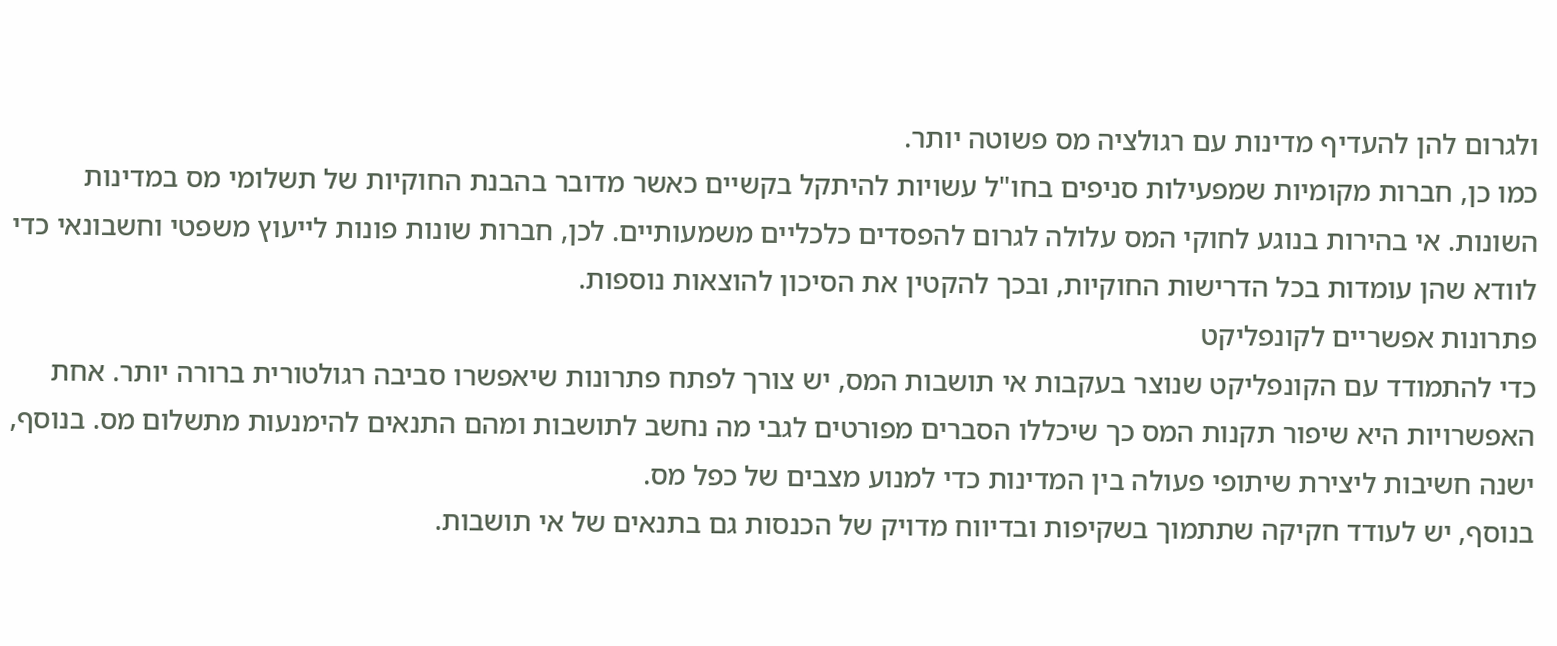ולגרום להן להעדיף מדינות עם רגולציה מס פשוטה יותר.
כמו כן, חברות מקומיות שמפעילות סניפים בחו"ל עשויות להיתקל בקשיים כאשר מדובר בהבנת החוקיות של תשלומי מס במדינות השונות. אי בהירות בנוגע לחוקי המס עלולה לגרום להפסדים כלכליים משמעותיים. לכן, חברות שונות פונות לייעוץ משפטי וחשבונאי כדי לוודא שהן עומדות בכל הדרישות החוקיות, ובכך להקטין את הסיכון להוצאות נוספות.
פתרונות אפשריים לקונפליקט
כדי להתמודד עם הקונפליקט שנוצר בעקבות אי תושבות המס, יש צורך לפתח פתרונות שיאפשרו סביבה רגולטורית ברורה יותר. אחת האפשרויות היא שיפור תקנות המס כך שיכללו הסברים מפורטים לגבי מה נחשב לתושבות ומהם התנאים להימנעות מתשלום מס. בנוסף, ישנה חשיבות ליצירת שיתופי פעולה בין המדינות כדי למנוע מצבים של כפל מס.
בנוסף, יש לעודד חקיקה שתתמוך בשקיפות ובדיווח מדויק של הכנסות גם בתנאים של אי תושבות.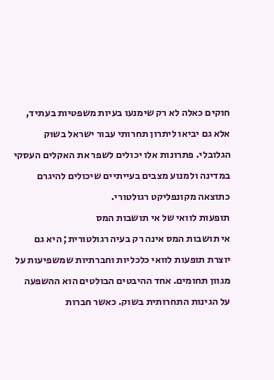חוקים כאלה לא רק שימנעו בעיות משפטיות בעתיד, אלא גם יביאו ליתרון תחרותי עבור ישראל בשוק הגלובלי. פתרונות אלו יכולים לשפר את האקלים העסקי במדינה ולמנוע מצבים בעייתיים שיכולים להיגרם כתוצאה מקונפליקט רגולטורי.
תופעות לוואי של אי תושבות המס
אי תושבות המס אינה רק בעיה רגולטורית; היא גם יוצרת תופעות לוואי כלכליות וחברתיות שמשפיעות על מגוון תחומים. אחד ההיבטים הבולטים הוא ההשפעה על הגינות התחרותית בשוק. כאשר חברות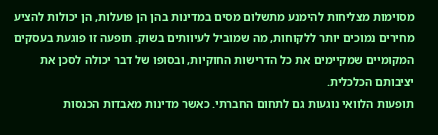מסוימות מצליחות להימנע מתשלום מסים במדינות בהן הן פועלות, הן יכולות להציע מחירים נמוכים יותר ללקוחות, מה שמוביל לעיוותים בשוק. תופעה זו פוגעת בעסקים המקומיים שמקיימים את כל הדרישות החוקיות, ובסופו של דבר יכולה לסכן את יציבותם הכלכלית.
תופעות הלוואי נוגעות גם לתחום החברתי. כאשר מדינות מאבדות הכנסות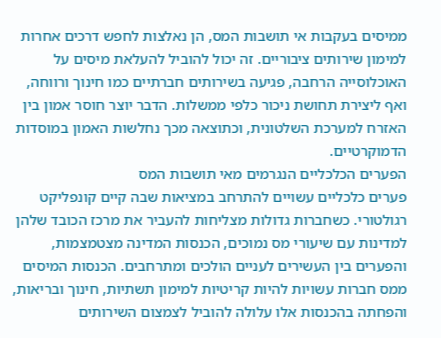ממיסים בעקבות אי תושבות המס, הן נאלצות לחפש דרכים אחרות למימון שירותים ציבוריים. זה יכול להוביל להעלאת מיסים על האוכלוסייה הרחבה, פגיעה בשירותים חברתיים כמו חינוך ורווחה, ואף ליצירת תחושת ניכור כלפי ממשלות. הדבר יוצר חוסר אמון בין האזרח למערכת השלטונית, וכתוצאה מכך נחלשות האמון במוסדות הדמוקרטיים.
הפערים הכלכליים הנגרמים מאי תושבות המס
פערים כלכליים עשויים להתרחב במציאות שבה קיים קונפליקט רגולטורי. כשחברות גדולות מצליחות להעביר את מרכז הכובד שלהן למדינות עם שיעורי מס נמוכים, הכנסות המדינה מצטמצמות, והפערים בין העשירים לעניים הולכים ומתרחבים. הכנסות המיסים ממס חברות עשויות להיות קריטיות למימון תשתיות, חינוך ובריאות, והפחתה בהכנסות אלו עלולה להוביל לצמצום השירותים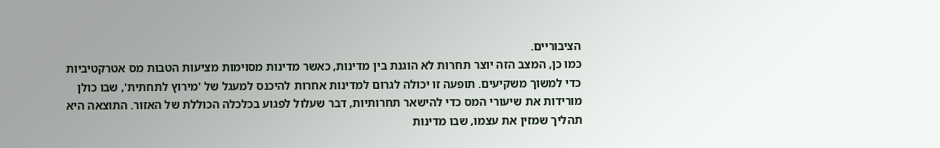הציבוריים.
כמו כן, המצב הזה יוצר תחרות לא הוגנת בין מדינות, כאשר מדינות מסוימות מציעות הטבות מס אטרקטיביות כדי למשוך משקיעים. תופעה זו יכולה לגרום למדינות אחרות להיכנס למעגל של 'מירוץ לתחתית', שבו כולן מורידות את שיעורי המס כדי להישאר תחרותיות, דבר שעלול לפגוע בכלכלה הכוללת של האזור. התוצאה היא תהליך שמזין את עצמו, שבו מדינות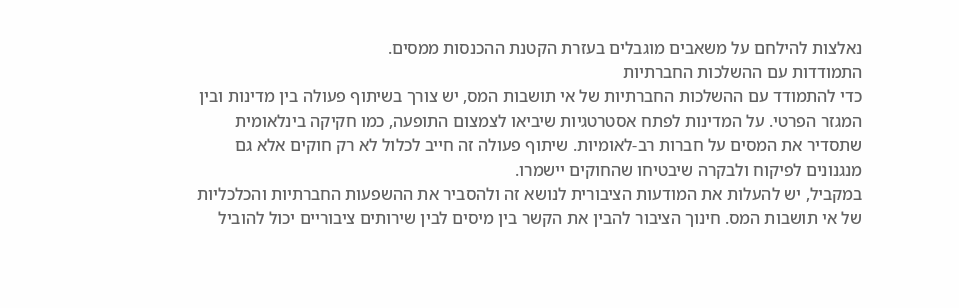נאלצות להילחם על משאבים מוגבלים בעזרת הקטנת ההכנסות ממסים.
התמודדות עם ההשלכות החברתיות
כדי להתמודד עם ההשלכות החברתיות של אי תושבות המס, יש צורך בשיתוף פעולה בין מדינות ובין המגזר הפרטי. על המדינות לפתח אסטרטגיות שיביאו לצמצום התופעה, כמו חקיקה בינלאומית שתסדיר את המסים על חברות רב-לאומיות. שיתוף פעולה זה חייב לכלול לא רק חוקים אלא גם מנגנונים לפיקוח ולבקרה שיבטיחו שהחוקים יישמרו.
במקביל, יש להעלות את המודעות הציבורית לנושא זה ולהסביר את ההשפעות החברתיות והכלכליות של אי תושבות המס. חינוך הציבור להבין את הקשר בין מיסים לבין שירותים ציבוריים יכול להוביל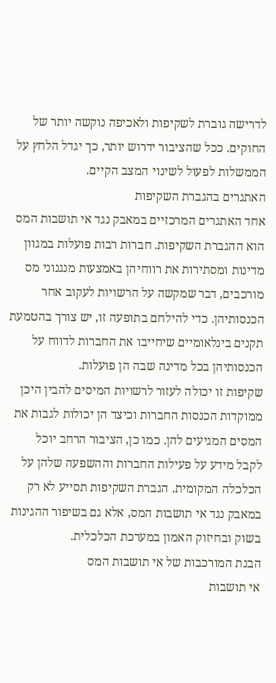לדרישה גוברת לשקיפות ולאכיפה נוקשה יותר של החוקים. ככל שהציבור ידרוש יותר, כך יגדל הלחץ על הממשלות לפעול לשינוי המצב הקיים.
האתגרים בהגברת השקיפות
אחד האתגרים המרכזיים במאבק נגד אי תושבות המס הוא ההגברת השקיפות. חברות רבות פועלות במגוון מדינות ומסתירות את רווחיהן באמצעות מנגנוני מס מורכבים, דבר שמקשה על הרשויות לעקוב אחר הכנסותיהן. כדי להילחם בתופעה זו, יש צורך בהטמעת תקנים בינלאומיים שיחייבו את החברות לדווח על הכנסותיהן בכל מדינה שבה הן פועלות.
שקיפות זו יכולה לעזור לרשויות המיסים להבין היכן ממוקדות הכנסות החברות וכיצד הן יכולות לגבות את המסים המגיעים להן. כמו כן, הציבור הרחב יוכל לקבל מידע על פעילות החברות וההשפעה שלהן על הכלכלה המקומית. הגברת השקיפות תסייע לא רק במאבק נגד אי תושבות המס, אלא גם בשיפור ההגינות בשוק ובחיזוק האמון במערכת הכלכלית.
הבנת המורכבות של אי תושבות המס
אי תושבות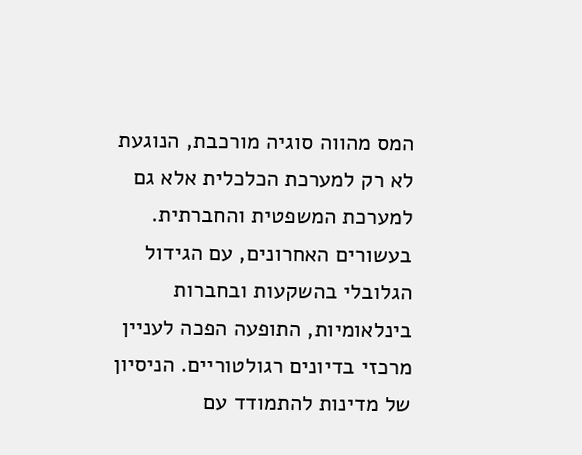המס מהווה סוגיה מורכבת, הנוגעת לא רק למערכת הכלכלית אלא גם למערכת המשפטית והחברתית. בעשורים האחרונים, עם הגידול הגלובלי בהשקעות ובחברות בינלאומיות, התופעה הפכה לעניין מרכזי בדיונים רגולטוריים. הניסיון של מדינות להתמודד עם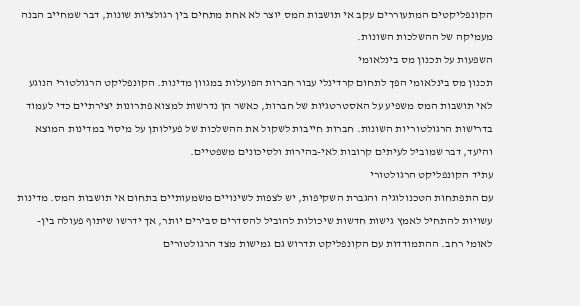הקונפליקטים המתעוררים עקב אי תושבות המס יוצר לא אחת מתחים בין רגולציות שונות, דבר שמחייב הבנה מעמיקה של ההשלכות השונות.
השפעות על תכנון מס בינלאומי
תכנון מס בינלאומי הפך לתחום קרדינלי עבור חברות הפועלות במגוון מדינות. הקונפליקט הרגולטורי הנוגע לאי תושבות המס משפיע על האסטרטגיות של חברות, כאשר הן נדרשות למצוא פתרונות יצירתיים כדי לעמוד בדרישות הרגולטוריות השונות. חברות חייבות לשקול את ההשלכות של פעילותן על מיסוי במדינות המוצא והיעד, דבר שמוביל לעיתים קרובות לאי-בהירות ולסיכונים משפטיים.
עתיד הקונפליקט הרגולטורי
עם התפתחות הטכנולוגיה והגברת השקיפות, יש לצפות לשינויים משמעותיים בתחום אי תושבות המס. מדינות עשויות להתחיל לאמץ גישות חדשות שיכולות להוביל להסדרים סבירים יותר, אך ידרשו שיתוף פעולה בין-לאומי רחב. ההתמודדות עם הקונפליקט תדרוש גם גמישות מצד הרגולטורים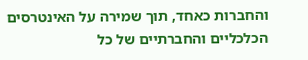והחברות כאחד, תוך שמירה על האינטרסים הכלכליים והחברתיים של כל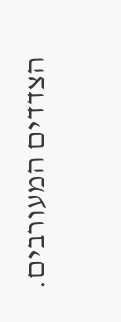הצדדים המעורבים.